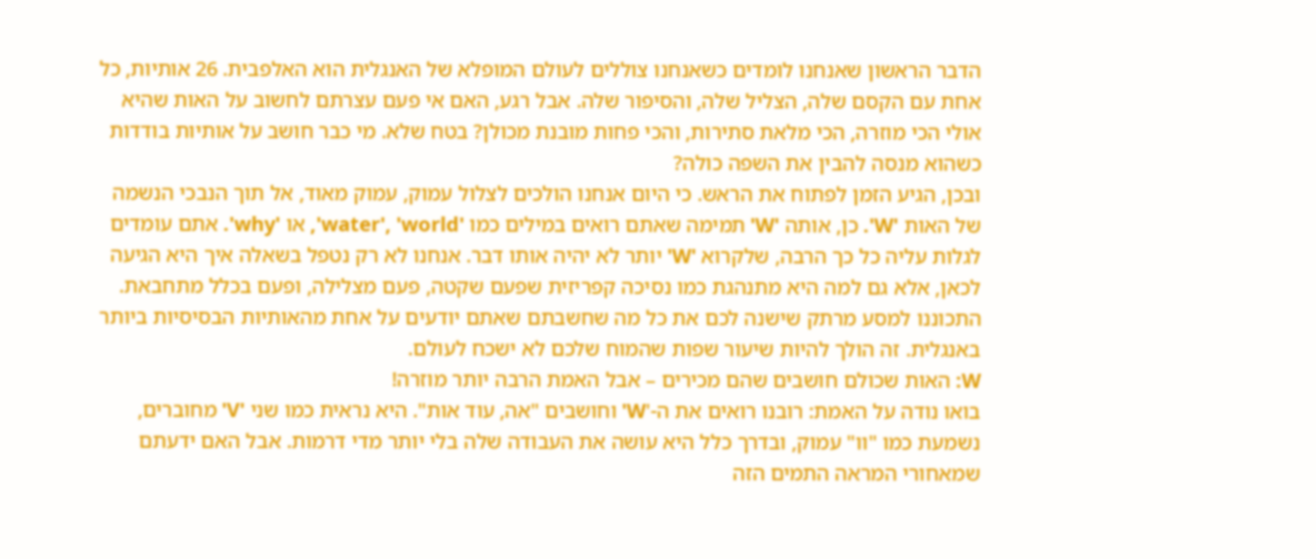הדבר הראשון שאנחנו לומדים כשאנחנו צוללים לעולם המופלא של האנגלית הוא האלפבית. 26 אותיות, כל אחת עם הקסם שלה, הצליל שלה, והסיפור שלה. אבל רגע, האם אי פעם עצרתם לחשוב על האות שהיא אולי הכי מוזרה, הכי מלאת סתירות, והכי פחות מובנת מכולן? בטח שלא. מי כבר חושב על אותיות בודדות כשהוא מנסה להבין את השפה כולה?
ובכן, הגיע הזמן לפתוח את הראש. כי היום אנחנו הולכים לצלול עמוק, עמוק מאוד, אל תוך הנבכי הנשמה של האות 'W'. כן, אותה 'W' תמימה שאתם רואים במילים כמו 'water', 'world', או 'why'. אתם עומדים לגלות עליה כל כך הרבה, שלקרוא 'W' יותר לא יהיה אותו דבר. אנחנו לא רק נטפל בשאלה איך היא הגיעה לכאן, אלא גם למה היא מתנהגת כמו נסיכה קפריזית שפעם שקטה, פעם מצלילה, ופעם בכלל מתחבאת. התכוננו למסע מרתק שישנה לכם את כל מה שחשבתם שאתם יודעים על אחת מהאותיות הבסיסיות ביותר באנגלית. זה הולך להיות שיעור שפות שהמוח שלכם לא ישכח לעולם.
W: האות שכולם חושבים שהם מכירים – אבל האמת הרבה יותר מוזרה!
בואו נודה על האמת: רובנו רואים את ה-'W' וחושבים "אה, עוד אות". היא נראית כמו שני 'V' מחוברים, נשמעת כמו "וו" עמוק, ובדרך כלל היא עושה את העבודה שלה בלי יותר מדי דרמות. אבל האם ידעתם שמאחורי המראה התמים הזה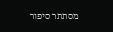מסתתר סיפור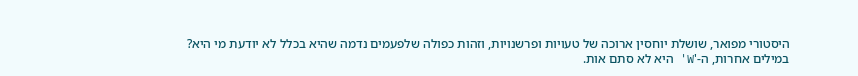היסטורי מפואר, שושלת יוחסין ארוכה של טעויות ופרשנויות, וזהות כפולה שלפעמים נדמה שהיא בכלל לא יודעת מי היא?
במילים אחרות, ה-'W' היא לא סתם אות.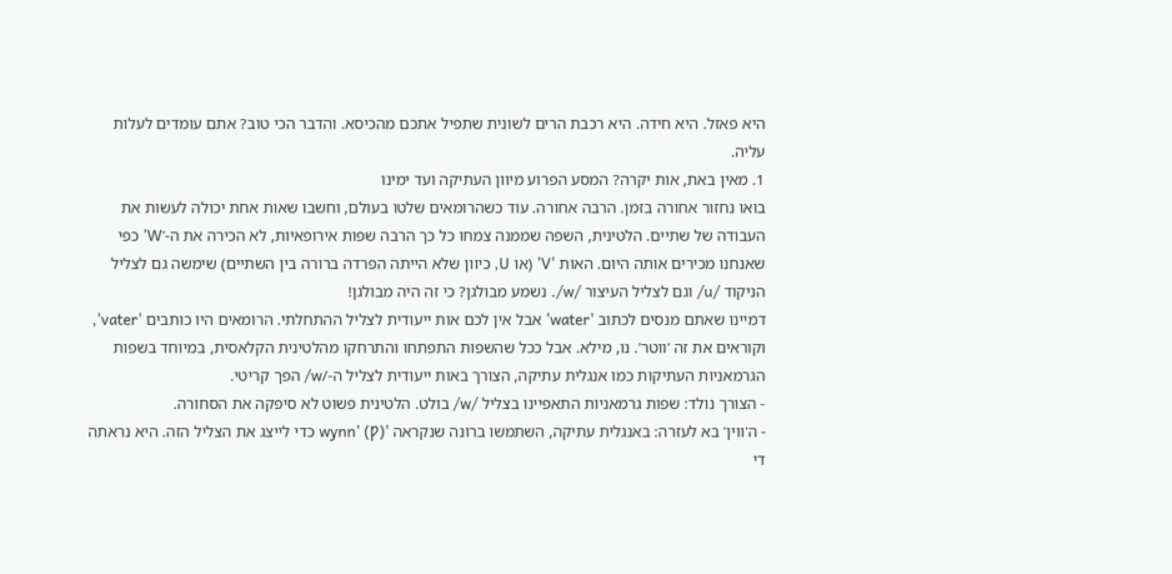היא פאזל. היא חידה. היא רכבת הרים לשונית שתפיל אתכם מהכיסא. והדבר הכי טוב? אתם עומדים לעלות עליה.
1. מאין באת, אות יקרה? המסע הפרוע מיוון העתיקה ועד ימינו
בואו נחזור אחורה בזמן. הרבה אחורה. עוד כשהרומאים שלטו בעולם, וחשבו שאות אחת יכולה לעשות את העבודה של שתיים. הלטינית, השפה שממנה צמחו כל כך הרבה שפות אירופאיות, לא הכירה את ה-'W' כפי שאנחנו מכירים אותה היום. האות 'V' (או U, כיוון שלא הייתה הפרדה ברורה בין השתיים) שימשה גם לצליל הניקוד /u/ וגם לצליל העיצור /w/. נשמע מבולגן? כי זה היה מבולגן!
דמיינו שאתם מנסים לכתוב 'water' אבל אין לכם אות ייעודית לצליל ההתחלתי. הרומאים היו כותבים 'vater', וקוראים את זה 'ווטר'. נו, מילא. אבל ככל שהשפות התפתחו והתרחקו מהלטינית הקלאסית, במיוחד בשפות הגרמאניות העתיקות כמו אנגלית עתיקה, הצורך באות ייעודית לצליל ה-/w/ הפך קריטי.
- הצורך נולד: שפות גרמאניות התאפיינו בצליל /w/ בולט. הלטינית פשוט לא סיפקה את הסחורה.
- ה'ווין' בא לעזרה: באנגלית עתיקה, השתמשו ברונה שנקראה 'wynn' (Ƿ) כדי לייצג את הצליל הזה. היא נראתה די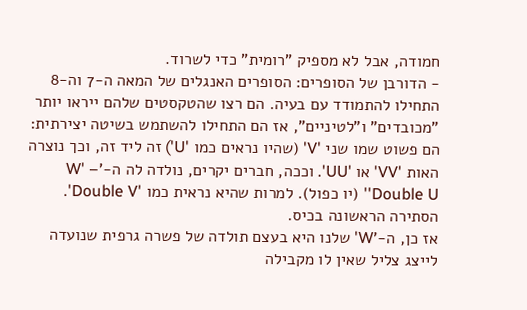חמודה, אבל לא מספיק "רומית" כדי לשרוד.
- הדורבן של הסופרים: הסופרים האנגלים של המאה ה-7 וה-8 התחילו להתמודד עם בעיה. הם רצו שהטקסטים שלהם ייראו יותר "מכובדים" ו"לטיניים", אז הם התחילו להשתמש בשיטה יצירתית: הם פשוט שמו שני 'V' (שהיו נראים כמו 'U') זה ליד זה, וכך נוצרה האות 'VV' או 'UU'. וככה, חברים יקרים, נולדה לה ה-'W' – 'Double U' (יו כפול). למרות שהיא נראית כמו 'Double V'. הסתירה הראשונה בכיס.
אז כן, ה-'W' שלנו היא בעצם תולדה של פשרה גרפית שנועדה לייצג צליל שאין לו מקבילה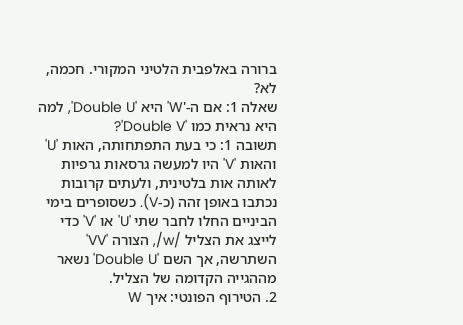ברורה באלפבית הלטיני המקורי. חכמה, לא?
שאלה 1: אם ה-'W' היא 'Double U', למה היא נראית כמו 'Double V'?
תשובה 1: כי בעת התפתחותה, האות 'U' והאות 'V' היו למעשה גרסאות גרפיות לאותה אות בלטינית, ולעתים קרובות נכתבו באופן זהה (כ-V). כשסופרים בימי הביניים החלו לחבר שתי 'U' או 'V' כדי לייצג את הצליל /w/, הצורה 'VV' השתרשה, אך השם 'Double U' נשאר מההגייה הקדומה של הצליל.
2. הטירוף הפונטי: איך W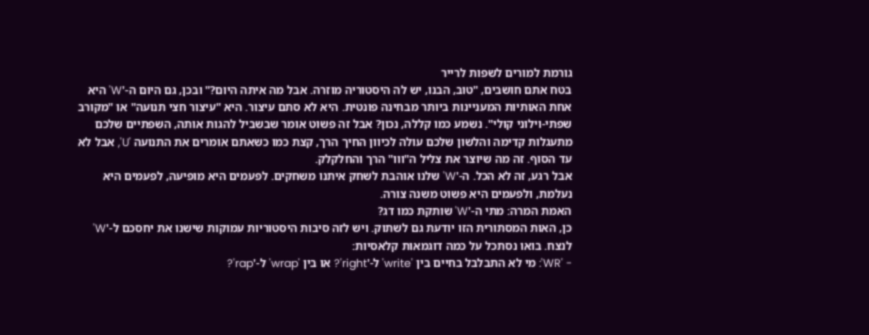גורמת למורים לשפות לרייר
בטח אתם חושבים, "טוב, הבנו, יש לה היסטוריה מוזרה. אבל מה איתה היום?" ובכן, גם היום ה-'W' היא אחת האותיות המעניינות ביותר מבחינה פונטית. היא לא סתם עיצור. היא "עיצור חצי תנועה" או "מקורב שפתי-וילוני קולי". נשמע כמו קללה, נכון? אבל זה פשוט אומר שבשביל להגות אותה, השפתיים שלכם מתעגלות קדימה והלשון שלכם עולה לכיוון החיך הרך, קצת כמו כשאתם אומרים את התנועה 'U', אבל לא עד הסוף. זה מה שיוצר את צליל ה"ווו" הרך והחלקלק.
אבל רגע, זה לא הכל. ה-'W' שלנו אוהבת לשחק איתנו משחקים. לפעמים היא מופיעה, לפעמים היא נעלמת, ולפעמים היא פשוט משנה צורה.
האמת המרה: מתי ה-'W' שותקת כמו דג?
כן, האות המסתורית הזו יודעת גם לשתוק. ויש לזה סיבות היסטוריות עמוקות שישנו את יחסכם ל-'W' לנצח. בואו נסתכל על כמה דוגמאות קלאסיות:
- 'WR': מי לא התבלבל בחיים בין 'write' ל-'right'? או בין 'wrap' ל-'rap'?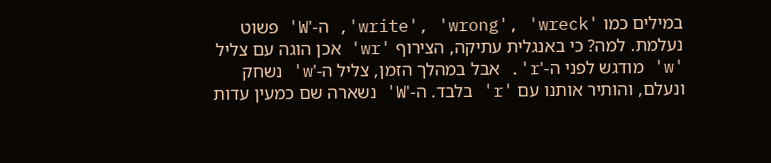במילים כמו 'write', 'wrong', 'wreck', ה-'W' פשוט נעלמת. למה? כי באנגלית עתיקה, הצירוף 'wr' אכן הוגה עם צליל 'w' מודגש לפני ה-'r'. אבל במהלך הזמן, צליל ה-'w' נשחק ונעלם, והותיר אותנו עם 'r' בלבד. ה-'W' נשארה שם כמעין עדות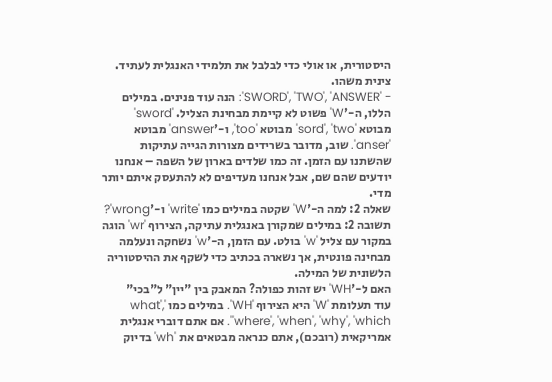היסטורית, או אולי כדי לבלבל את תלמידי האנגלית לעתיד. צינית משהו.
- 'SWORD', 'TWO', 'ANSWER': הנה עוד פנינים. במילים הללו, ה-'W' פשוט לא קיימת מבחינת הצליל. 'sword' מבוטא 'sord', 'two' מבוטא 'too', ו-'answer' מבוטא 'anser'. שוב, מדובר בשרידים מצורות הגייה עתיקות שהשתנו עם הזמן. זה כמו שלדים בארון של השפה – אנחנו יודעים שהם שם, אבל אנחנו מעדיפים לא להתעסק איתם יותר מדי.
שאלה 2: למה ה-'W' שקטה במילים כמו 'write' ו-'wrong'?
תשובה 2: במילים שמקורן באנגלית עתיקה, הצירוף 'wr' הוגה במקור עם צליל 'w' בולט. עם הזמן, ה-'w' נשחקה ונעלמה מבחינה פונטית, אך נשארה בכתיב כדי לשקף את ההיסטוריה הלשונית של המילה.
האם ל-'WH' יש זהות כפולה? המאבק בין "יין" ל"בכי"
עוד תעלומת 'W' היא הצירוף 'WH'. במילים כמו 'what', 'where', 'when', 'why', 'which'. אם אתם דוברי אנגלית אמריקאית (רובכם), אתם כנראה מבטאים את 'wh' בדיוק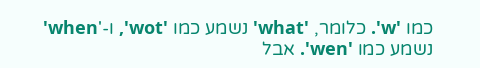כמו 'w'. כלומר, 'what' נשמע כמו 'wot', ו-'when' נשמע כמו 'wen'. אבל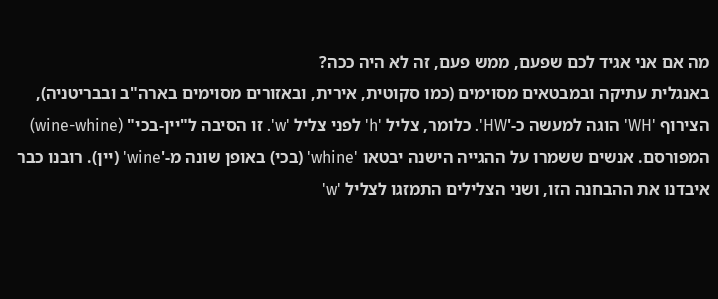מה אם אני אגיד לכם שפעם, ממש פעם, זה לא היה ככה?
באנגלית עתיקה ובמבטאים מסוימים (כמו סקוטית, אירית, ובאזורים מסוימים בארה"ב ובבריטניה), הצירוף 'WH' הוגה למעשה כ-'HW'. כלומר, צליל 'h' לפני צליל 'w'. זו הסיבה ל"יין-בכי" (wine-whine) המפורסם. אנשים ששמרו על ההגייה הישנה יבטאו 'whine' (בכי) באופן שונה מ-'wine' (יין). רובנו כבר איבדנו את ההבחנה הזו, ושני הצלילים התמזגו לצליל 'w'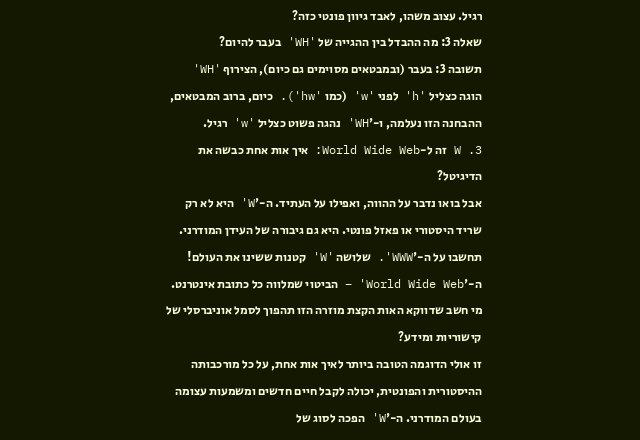רגיל. עצוב משהו, לאבד גיוון פונטי כזה?
שאלה 3: מה ההבדל בין ההגייה של 'WH' בעבר להיום?
תשובה 3: בעבר (ובמבטאים מסוימים גם כיום), הצירוף 'WH' הוגה כצליל 'h' לפני 'w' (כמו 'hw'). כיום, ברוב המבטאים, ההבחנה הזו נעלמה, ו-'WH' נהגה פשוט כצליל 'w' רגיל.
3. W זה ל-World Wide Web: איך אות אחת כבשה את הדיגיטל?
אבל בואו נדבר על ההווה, ואפילו על העתיד. ה-'W' היא לא רק שריד היסטורי או פאזל פונטי. היא גם גיבורה של העידן המודרני. תחשבו על ה-'WWW'. שלושה 'W' קטנות ששינו את העולם! ה-'World Wide Web' – הביטוי שמלווה כל כתובת אינטרנט. מי חשב שדווקא האות הקצת מוזרה הזו תהפוך לסמל אוניברסלי של קישוריות ומידע?
זו אולי הדוגמה הטובה ביותר לאיך אות אחת, על כל מורכבותה ההיסטורית והפונטית, יכולה לקבל חיים חדשים ומשמעות עצומה בעולם המודרני. ה-'W' הפכה לסוג של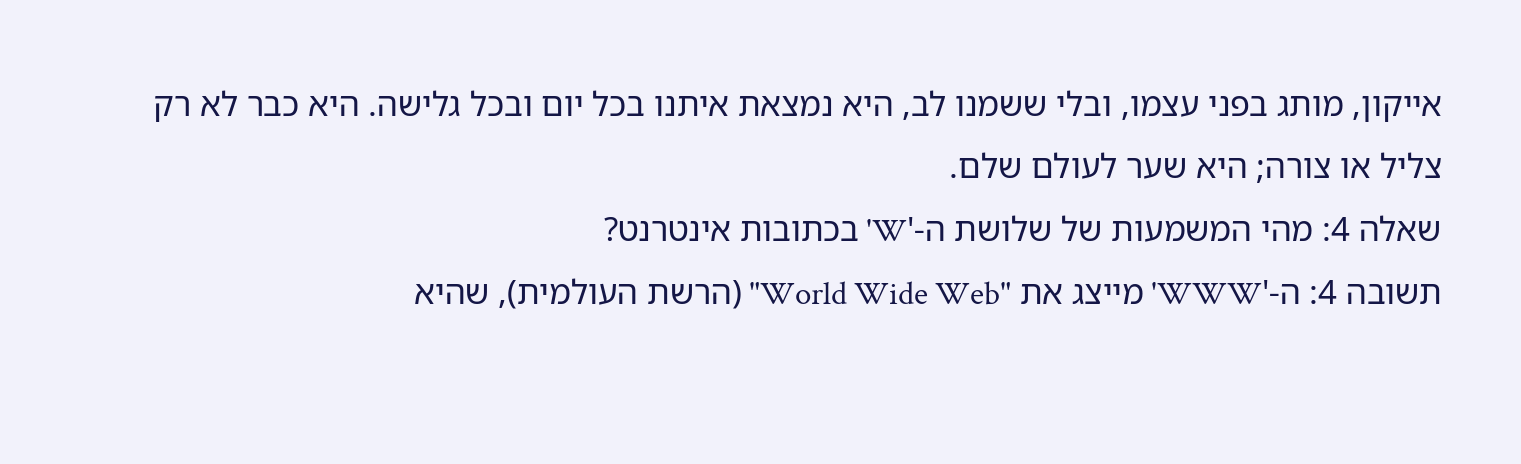אייקון, מותג בפני עצמו, ובלי ששמנו לב, היא נמצאת איתנו בכל יום ובכל גלישה. היא כבר לא רק צליל או צורה; היא שער לעולם שלם.
שאלה 4: מהי המשמעות של שלושת ה-'W' בכתובות אינטרנט?
תשובה 4: ה-'WWW' מייצג את "World Wide Web" (הרשת העולמית), שהיא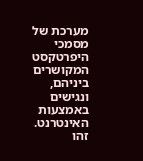מערכת של מסמכי היפרטקסט המקושרים ביניהם, ונגישים באמצעות האינטרנט. זהו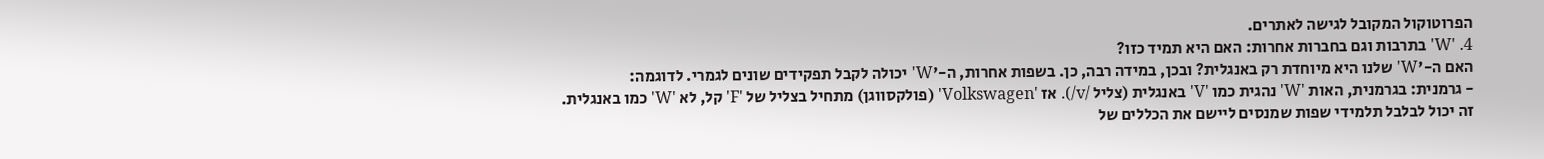הפרוטוקול המקובל לגישה לאתרים.
4. 'W' בתרבות וגם בחברות אחרות: האם היא תמיד כזו?
האם ה-'W' שלנו היא מיוחדת רק באנגלית? ובכן, במידה רבה, כן. בשפות אחרות, ה-'W' יכולה לקבל תפקידים שונים לגמרי. לדוגמה:
- גרמנית: בגרמנית, האות 'W' נהגית כמו 'V' באנגלית (צליל /v/). אז 'Volkswagen' (פולקסווגן) מתחיל בצליל של 'F' קל, לא 'W' כמו באנגלית. זה יכול לבלבל תלמידי שפות שמנסים ליישם את הכללים של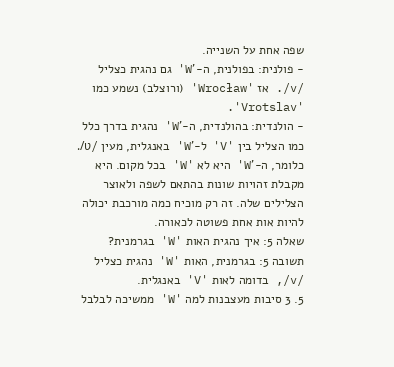שפה אחת על השנייה.
- פולנית: בפולנית, ה-'W' גם נהגית כצליל /v/. אז 'Wrocław' (ורוצלב) נשמע כמו 'Vrotslav'.
- הולנדית: בהולנדית, ה-'W' נהגית בדרך כלל כמו הצליל בין 'V' ל-'W' באנגלית, מעין /ʋ/.
כלומר, ה-'W' היא לא 'W' בכל מקום. היא מקבלת זהויות שונות בהתאם לשפה ולאוצר הצלילים שלה. זה רק מוכיח כמה מורכבת יכולה להיות אות אחת פשוטה לכאורה.
שאלה 5: איך נהגית האות 'W' בגרמנית?
תשובה 5: בגרמנית, האות 'W' נהגית כצליל /v/, בדומה לאות 'V' באנגלית.
5. 3 סיבות מעצבנות למה 'W' ממשיכה לבלבל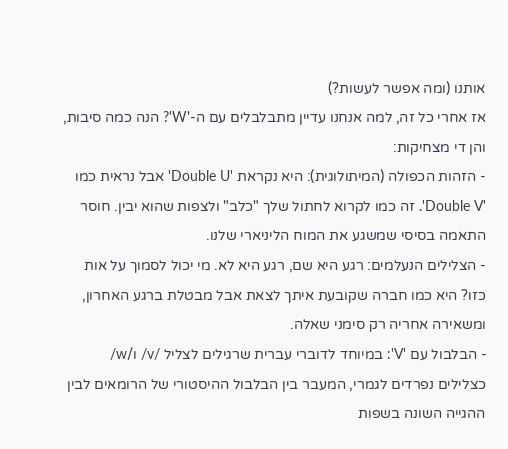אותנו (ומה אפשר לעשות?)
אז אחרי כל זה, למה אנחנו עדיין מתבלבלים עם ה-'W'? הנה כמה סיבות, והן די מצחיקות:
- הזהות הכפולה (המיתולוגית): היא נקראת 'Double U' אבל נראית כמו 'Double V'. זה כמו לקרוא לחתול שלך "כלב" ולצפות שהוא יבין. חוסר התאמה בסיסי שמשגע את המוח הליניארי שלנו.
- הצלילים הנעלמים: רגע היא שם, רגע היא לא. מי יכול לסמוך על אות כזו? היא כמו חברה שקובעת איתך לצאת אבל מבטלת ברגע האחרון, ומשאירה אחריה רק סימני שאלה.
- הבלבול עם 'V': במיוחד לדוברי עברית שרגילים לצליל /v/ ו/w/ כצלילים נפרדים לגמרי, המעבר בין הבלבול ההיסטורי של הרומאים לבין ההגייה השונה בשפות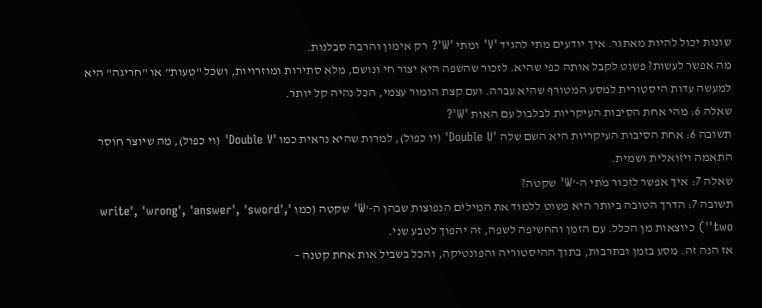שונות יכול להיות מאתגר. איך יודעים מתי להגיד 'V' ומתי 'W'? רק אימון והרבה סבלנות.
מה אפשר לעשות? פשוט לקבל אותה כפי שהיא. לזכור שהשפה היא יצור חי ונושם, מלא סתירות ומוזרויות, ושכל "טעות" או "חריגה" היא למעשה עדות היסטורית למסע המטורף שהיא עברה. ועם קצת הומור עצמי, הכל נהיה קל יותר.
שאלה 6: מהי אחת הסיבות העיקריות לבלבול עם האות 'W'?
תשובה 6: אחת הסיבות העיקריות היא השם שלה 'Double U' (יו כפול), למרות שהיא נראית כמו 'Double V' (וי כפול), מה שיוצר חוסר התאמה ויזואלית ושמית.
שאלה 7: איך אפשר לזכור מתי ה-'W' שקטה?
תשובה 7: הדרך הטובה ביותר היא פשוט ללמוד את המילים הנפוצות שבהן ה-'W' שקטה (כמו 'write', 'wrong', 'answer', 'sword', 'two') כיוצאות מן הכלל. עם הזמן והחשיפה לשפה, זה יהפוך לטבע שני.
אז הנה זה. מסע בזמן ובתרבות, בתוך ההיסטוריה והפונטיקה, והכל בשביל אות אחת קטנה –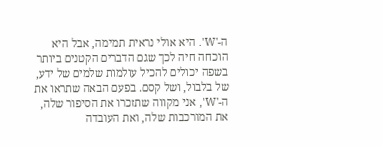ה-'W'. היא אולי נראית תמימה, אבל היא הוכחה חיה לכך שגם הדברים הקטנים ביותר בשפה יכולים להכיל עולמות שלמים של ידע, של בלבול, ושל קסם. בפעם הבאה שתראו את ה-'W', אני מקווה שתזכרו את הסיפור שלה, את המורכבות שלה, ואת העובדה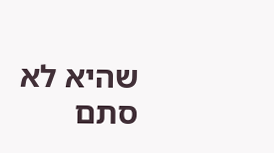שהיא לא סתם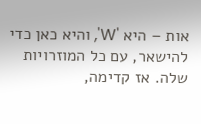אות – היא 'W', והיא כאן כדי להישאר, עם כל המוזרויות שלה. אז קדימה,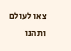צאו לעולם ותהנו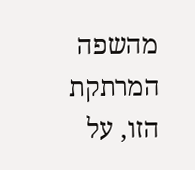מהשפה המרתקת הזו, על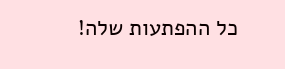כל ההפתעות שלה!